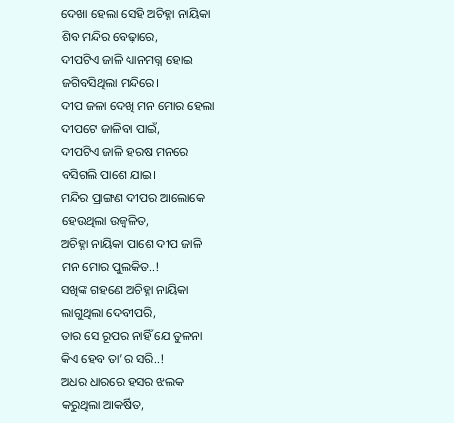ଦେଖା ହେଲା ସେହି ଅଚିହ୍ନା ନାୟିକା
ଶିବ ମନ୍ଦିର ବେଢ଼ାରେ,
ଦୀପଟିଏ ଜାଳି ଧ୍ୟାନମଗ୍ନ ହୋଇ
ଜଗିବସିଥିଲା ମନ୍ଦିରେ।
ଦୀପ ଜଳା ଦେଖି ମନ ମୋର ହେଲା
ଦୀପଟେ ଜାଳିବା ପାଇଁ,
ଦୀପଟିଏ ଜାଳି ହରଷ ମନରେ
ବସିଗଲି ପାଶେ ଯାଇ।
ମନ୍ଦିର ପ୍ରାଙ୍ଗଣ ଦୀପର ଆଲୋକେ
ହେଉଥିଲା ଉଜ୍ବଳିତ,
ଅଚିହ୍ନା ନାୟିକା ପାଶେ ଦୀପ ଜାଳି
ମନ ମୋର ପୁଲକିତ..!
ସଖିଙ୍କ ଗହଣେ ଅଚିହ୍ନା ନାୟିକା
ଲାଗୁଥିଲା ଦେବୀପରି,
ତାର ସେ ରୂପର ନାହିଁ ଯେ ତୁଳନା
କିଏ ହେବ ତା’ର ସରି..!
ଅଧର ଧାରରେ ହସର ଝଲକ
କରୁଥିଲା ଆକର୍ଷିତ,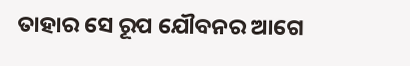ତାହାର ସେ ରୂପ ଯୌବନର ଆଗେ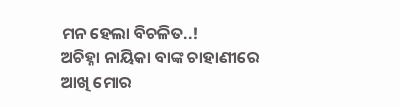ମନ ହେଲା ବିଚଳିତ..!
ଅଚିହ୍ନା ନାୟିକା ବାଙ୍କ ଚାହାଣୀରେ
ଆଖି ମୋର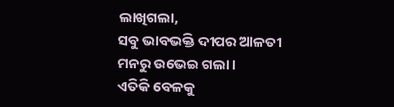ଲାଖିଗଲା,
ସବୁ ଭାବଭକ୍ତି ଦୀପର ଆଳତୀ
ମନରୁ ଉଭେଇ ଗଲା।
ଏତିକି ବେଳକୁ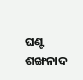ଘଣ୍ଟ ଶଙ୍ଖନାଦ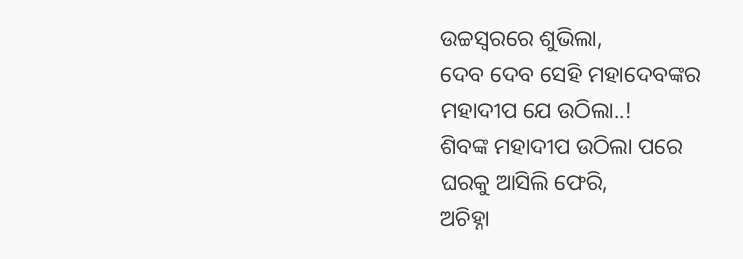ଉଚ୍ଚସ୍ୱରରେ ଶୁଭିଲା,
ଦେବ ଦେବ ସେହି ମହାଦେବଙ୍କର
ମହାଦୀପ ଯେ ଉଠିଲା..!
ଶିବଙ୍କ ମହାଦୀପ ଉଠିଲା ପରେ
ଘରକୁ ଆସିଲି ଫେରି,
ଅଚିହ୍ନା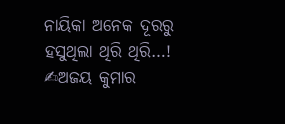ନାୟିକା ଅନେକ ଦୂରରୁ
ହସୁଥିଲା ଥିରି ଥିରି…!
✍ଅଜୟ କୁମାର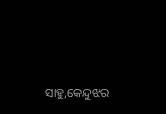ସାହୁ,କେନ୍ଦୁଝର